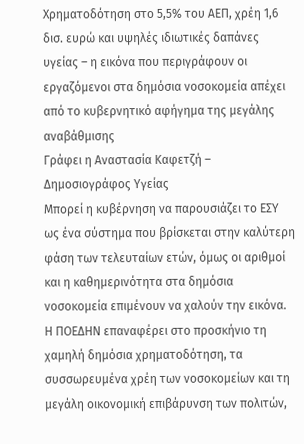Χρηματοδότηση στο 5,5% του ΑΕΠ, χρέη 1,6 δισ. ευρώ και υψηλές ιδιωτικές δαπάνες υγείας – η εικόνα που περιγράφουν οι εργαζόμενοι στα δημόσια νοσοκομεία απέχει από το κυβερνητικό αφήγημα της μεγάλης αναβάθμισης
Γράφει η Αναστασία Καφετζή – Δημοσιογράφος Υγείας
Μπορεί η κυβέρνηση να παρουσιάζει το ΕΣΥ ως ένα σύστημα που βρίσκεται στην καλύτερη φάση των τελευταίων ετών, όμως οι αριθμοί και η καθημερινότητα στα δημόσια νοσοκομεία επιμένουν να χαλούν την εικόνα. Η ΠΟΕΔΗΝ επαναφέρει στο προσκήνιο τη χαμηλή δημόσια χρηματοδότηση, τα συσσωρευμένα χρέη των νοσοκομείων και τη μεγάλη οικονομική επιβάρυνση των πολιτών,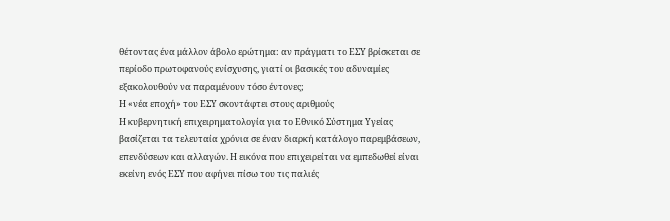θέτοντας ένα μάλλον άβολο ερώτημα: αν πράγματι το ΕΣΥ βρίσκεται σε περίοδο πρωτοφανούς ενίσχυσης, γιατί οι βασικές του αδυναμίες εξακολουθούν να παραμένουν τόσο έντονες;
Η «νέα εποχή» του ΕΣΥ σκοντάφτει στους αριθμούς
Η κυβερνητική επιχειρηματολογία για το Εθνικό Σύστημα Υγείας βασίζεται τα τελευταία χρόνια σε έναν διαρκή κατάλογο παρεμβάσεων, επενδύσεων και αλλαγών. Η εικόνα που επιχειρείται να εμπεδωθεί είναι εκείνη ενός ΕΣΥ που αφήνει πίσω του τις παλιές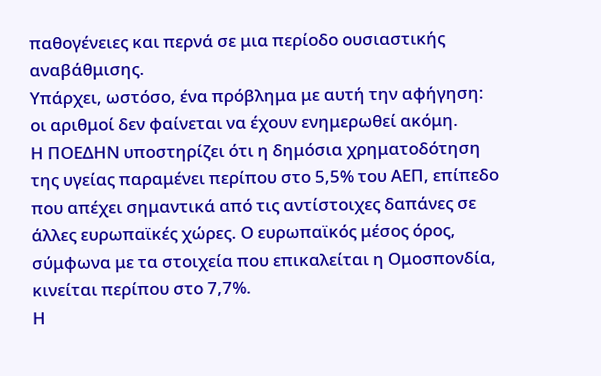παθογένειες και περνά σε μια περίοδο ουσιαστικής αναβάθμισης.
Υπάρχει, ωστόσο, ένα πρόβλημα με αυτή την αφήγηση: οι αριθμοί δεν φαίνεται να έχουν ενημερωθεί ακόμη.
Η ΠΟΕΔΗΝ υποστηρίζει ότι η δημόσια χρηματοδότηση της υγείας παραμένει περίπου στο 5,5% του ΑΕΠ, επίπεδο που απέχει σημαντικά από τις αντίστοιχες δαπάνες σε άλλες ευρωπαϊκές χώρες. Ο ευρωπαϊκός μέσος όρος, σύμφωνα με τα στοιχεία που επικαλείται η Ομοσπονδία, κινείται περίπου στο 7,7%.
Η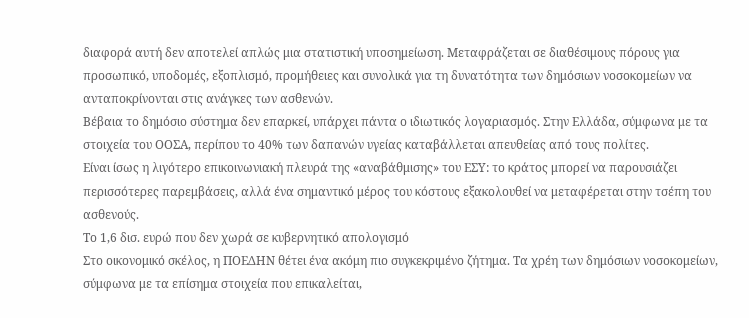διαφορά αυτή δεν αποτελεί απλώς μια στατιστική υποσημείωση. Μεταφράζεται σε διαθέσιμους πόρους για προσωπικό, υποδομές, εξοπλισμό, προμήθειες και συνολικά για τη δυνατότητα των δημόσιων νοσοκομείων να ανταποκρίνονται στις ανάγκες των ασθενών.
Βέβαια το δημόσιο σύστημα δεν επαρκεί, υπάρχει πάντα ο ιδιωτικός λογαριασμός. Στην Ελλάδα, σύμφωνα με τα στοιχεία του ΟΟΣΑ, περίπου το 40% των δαπανών υγείας καταβάλλεται απευθείας από τους πολίτες.
Είναι ίσως η λιγότερο επικοινωνιακή πλευρά της «αναβάθμισης» του ΕΣΥ: το κράτος μπορεί να παρουσιάζει περισσότερες παρεμβάσεις, αλλά ένα σημαντικό μέρος του κόστους εξακολουθεί να μεταφέρεται στην τσέπη του ασθενούς.
Το 1,6 δισ. ευρώ που δεν χωρά σε κυβερνητικό απολογισμό
Στο οικονομικό σκέλος, η ΠΟΕΔΗΝ θέτει ένα ακόμη πιο συγκεκριμένο ζήτημα. Τα χρέη των δημόσιων νοσοκομείων, σύμφωνα με τα επίσημα στοιχεία που επικαλείται,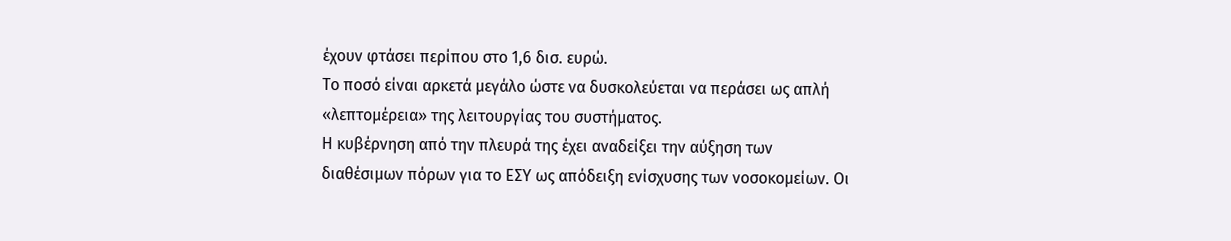έχουν φτάσει περίπου στο 1,6 δισ. ευρώ.
Το ποσό είναι αρκετά μεγάλο ώστε να δυσκολεύεται να περάσει ως απλή «λεπτομέρεια» της λειτουργίας του συστήματος.
Η κυβέρνηση από την πλευρά της έχει αναδείξει την αύξηση των διαθέσιμων πόρων για το ΕΣΥ ως απόδειξη ενίσχυσης των νοσοκομείων. Οι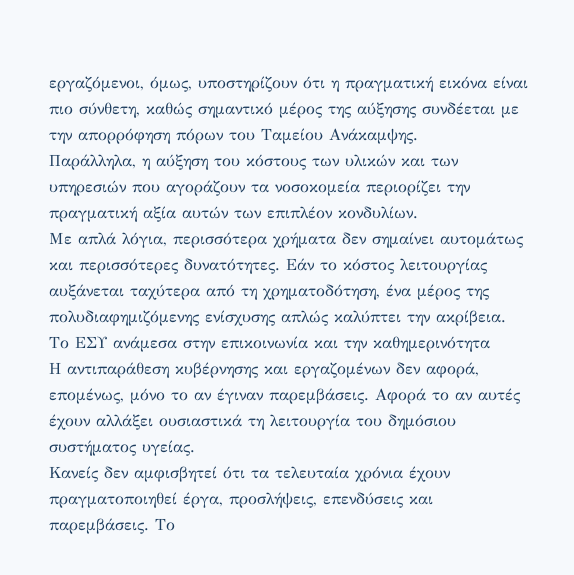εργαζόμενοι, όμως, υποστηρίζουν ότι η πραγματική εικόνα είναι πιο σύνθετη, καθώς σημαντικό μέρος της αύξησης συνδέεται με την απορρόφηση πόρων του Ταμείου Ανάκαμψης.
Παράλληλα, η αύξηση του κόστους των υλικών και των υπηρεσιών που αγοράζουν τα νοσοκομεία περιορίζει την πραγματική αξία αυτών των επιπλέον κονδυλίων.
Με απλά λόγια, περισσότερα χρήματα δεν σημαίνει αυτομάτως και περισσότερες δυνατότητες. Εάν το κόστος λειτουργίας αυξάνεται ταχύτερα από τη χρηματοδότηση, ένα μέρος της πολυδιαφημιζόμενης ενίσχυσης απλώς καλύπτει την ακρίβεια.
Το ΕΣΥ ανάμεσα στην επικοινωνία και την καθημερινότητα
Η αντιπαράθεση κυβέρνησης και εργαζομένων δεν αφορά, επομένως, μόνο το αν έγιναν παρεμβάσεις. Αφορά το αν αυτές έχουν αλλάξει ουσιαστικά τη λειτουργία του δημόσιου συστήματος υγείας.
Κανείς δεν αμφισβητεί ότι τα τελευταία χρόνια έχουν πραγματοποιηθεί έργα, προσλήψεις, επενδύσεις και παρεμβάσεις. Το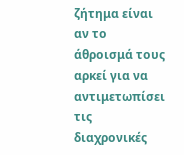ζήτημα είναι αν το άθροισμά τους αρκεί για να αντιμετωπίσει τις διαχρονικές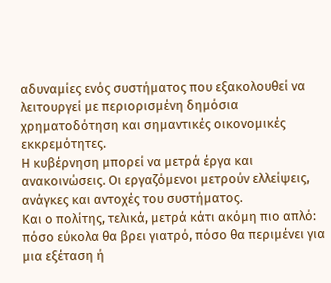αδυναμίες ενός συστήματος που εξακολουθεί να λειτουργεί με περιορισμένη δημόσια χρηματοδότηση και σημαντικές οικονομικές εκκρεμότητες.
Η κυβέρνηση μπορεί να μετρά έργα και ανακοινώσεις. Οι εργαζόμενοι μετρούν ελλείψεις, ανάγκες και αντοχές του συστήματος.
Και ο πολίτης, τελικά, μετρά κάτι ακόμη πιο απλό: πόσο εύκολα θα βρει γιατρό, πόσο θα περιμένει για μια εξέταση ή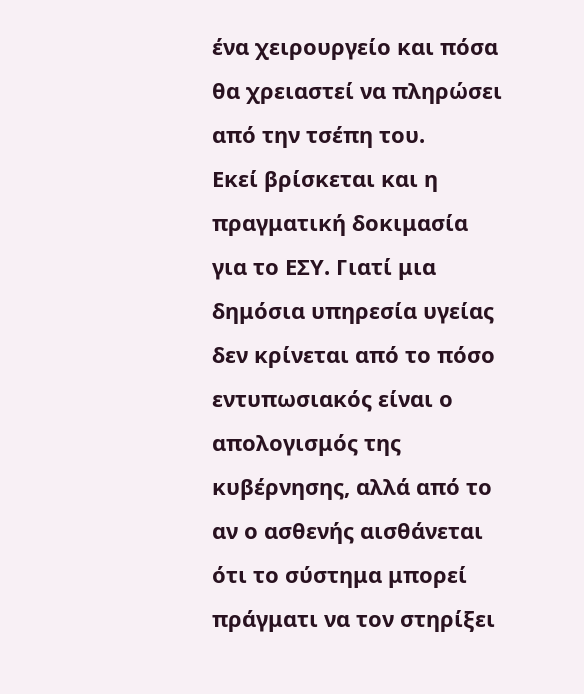ένα χειρουργείο και πόσα θα χρειαστεί να πληρώσει από την τσέπη του.
Εκεί βρίσκεται και η πραγματική δοκιμασία για το ΕΣΥ. Γιατί μια δημόσια υπηρεσία υγείας δεν κρίνεται από το πόσο εντυπωσιακός είναι ο απολογισμός της κυβέρνησης, αλλά από το αν ο ασθενής αισθάνεται ότι το σύστημα μπορεί πράγματι να τον στηρίξει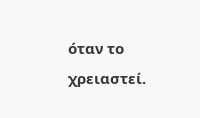όταν το χρειαστεί.